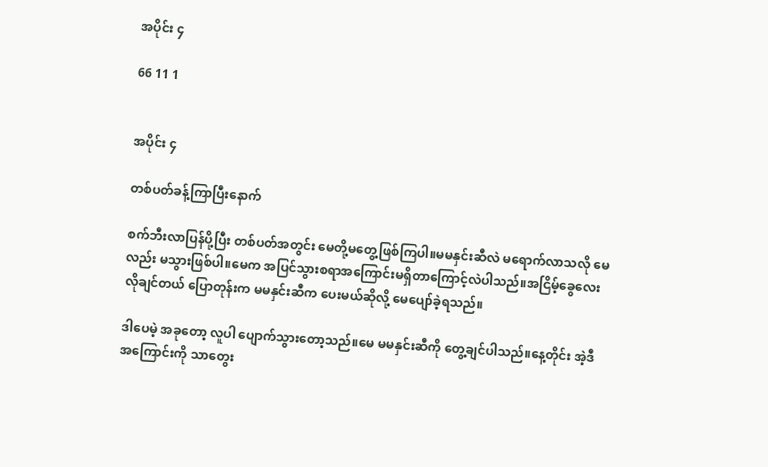အပိုင်း ၄

66 11 1


အပိုင်း ၄

တစ်ပတ်ခန့်ကြာပြီးနောက်

စက်ဘီးလာပြန်ပို့ပြီး တစ်ပတ်အတွင်း မေတို့မတွေ့ဖြစ်ကြပါ။မမနှင်းဆီလဲ မရောက်လာသလို မေလည်း မသွားဖြစ်ပါ။မေက အပြင်သွားစရာအကြောင်းမရှိတာကြောင့်လဲပါသည်။အငြိမ့်ခွေလေး လိုချင်တယ် ပြောတုန်းက မမနှင်းဆီက ပေးမယ်ဆိုလို့ မေပျော်ခဲ့ရသည်။

ဒါပေမဲ့ အခုတော့ လူပါ ပျောက်သွားတော့သည်။မေ မမနှင်းဆီကို တွေ့ချင်ပါသည်။နေ့တိုင်း အဲ့ဒီအကြောင်းကို သာတွေး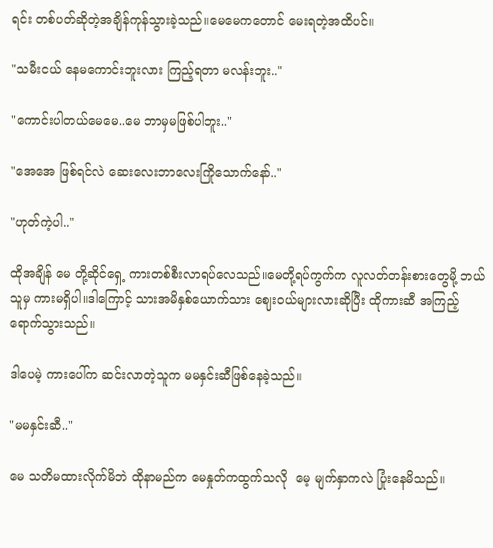ရင်း တစ်ပတ်ဆိုတဲ့အချိန်ကုန်သွားခဲ့သည်။မေမေကတောင် မေးရတဲ့အထိပင်။

"သမီးငယ် နေမကောင်းဘူးလား ကြည့်ရတာ မလန်းဘူး.."

"ကောင်းပါတယ်မေမေ..မေ ဘာမှမဖြစ်ပါဘူး.."

"အေအေ ဖြစ်ရင်လဲ ဆေးလေးဘာလေးကြိုသောက်နော်.."

"ဟုတ်ကဲ့ပါ.."

ထိုအချိန် မေ တို့ဆိုင်ရှေ့ ကားတစ်စီးလာရပ်လေသည်။မေတို့ရပ်ကွက်က လူလတ်တန်းစားတွေမို့ ဘယ်သူမှ ကားမရှိပါ။ဒါကြောင့် သားအမိနှစ်ယောက်သား ဈေးဝယ်များလားဆိုပြီး ထိုကားဆီ အကြည့်ရောက်သွားသည်။

ဒါပေမဲ့ ကားပေါ်က ဆင်းလာတဲ့သူက မမနှင်းဆီဖြစ်နေခဲ့သည်။

"မမနှင်းဆီ.."

မေ သတိမထားလိုက်မိဘဲ ထိုနာမည်က မေနှုတ်ကထွက်သလို ‌‌ မေ့ မျက်နှာကလဲ ပြုံးနေမိသည်။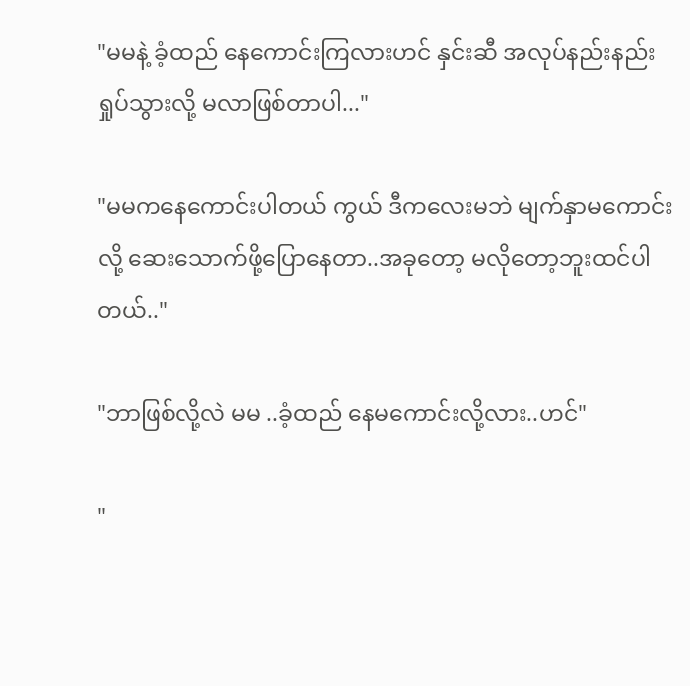"မမနဲ့ ခံ့ထည် နေကောင်းကြလားဟင် နှင်းဆီ အလုပ်နည်းနည်းရှုပ်သွားလို့ မလာဖြစ်တာပါ..."

"မမကနေကောင်းပါတယ် ကွယ် ဒီကလေးမဘဲ မျက်နှာမကောင်းလို့ ဆေးသောက်ဖို့ပြောနေတာ..အခုတော့ မလိုတော့ဘူးထင်ပါတယ်.."

"ဘာဖြစ်လို့လဲ မမ ..ခံ့ထည် နေမကောင်းလို့လား..ဟင်"

"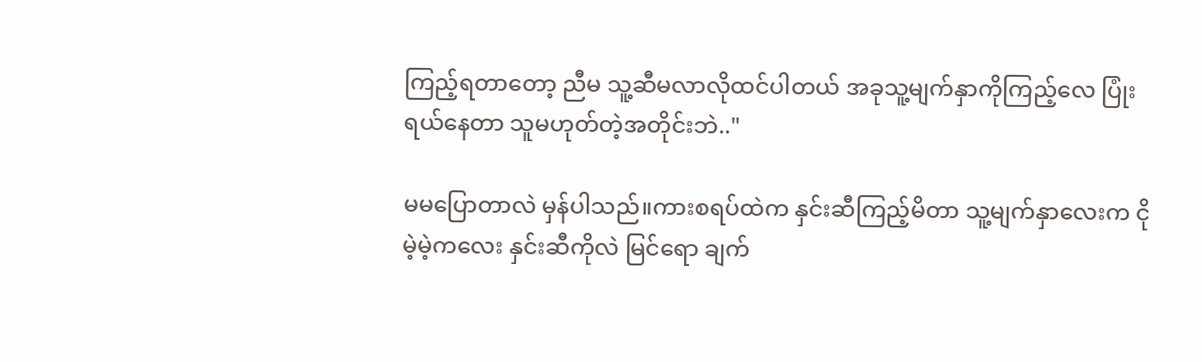ကြည့်ရတာတော့ ညီမ သူ့ဆီမလာလိုထင်ပါတယ် အခုသူ့မျက်နှာကိုကြည့်လေ ပြုံးရယ်နေတာ သူမဟုတ်တဲ့အတိုင်းဘဲ.."

မမပြောတာလဲ မှန်ပါသည်။ကားစရပ်ထဲက နှင်းဆီကြည့်မိ‌တာ သူ့မျက်နှာလေးက ငိုမဲ့မဲ့ကလေး နှင်းဆီကိုလဲ မြင်ရော ချက်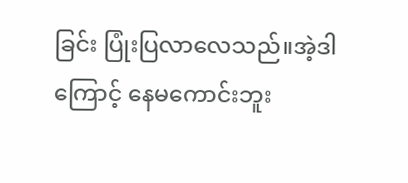ခြင်း ပြုံးပြလာလေသည်။အဲ့ဒါကြောင့် နေမကောင်းဘူး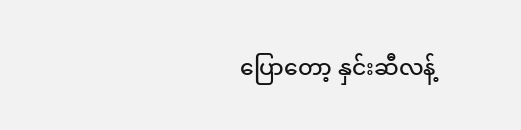ပြောတော့ နှင်းဆီလန့်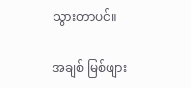သွားတာပင်။

အချစ် မြစ်ဖျား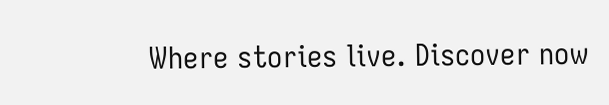Where stories live. Discover now